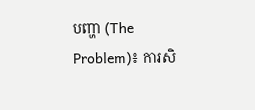បញ្ហា (The Problem)៖ ការសិ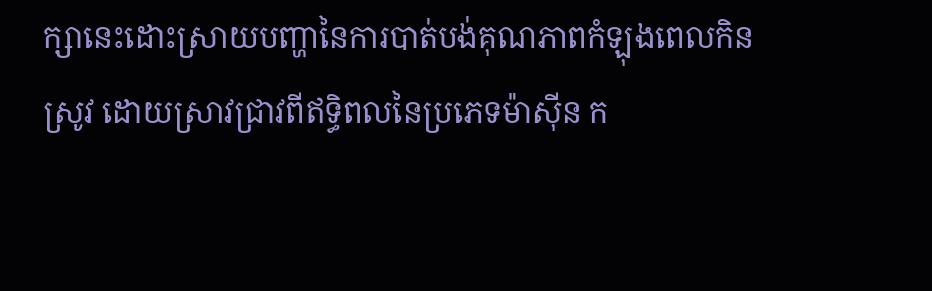ក្សានេះដោះស្រាយបញ្ហានៃការបាត់បង់គុណភាពកំឡុងពេលកិនស្រូវ ដោយស្រាវជ្រាវពីឥទ្ធិពលនៃប្រភេទម៉ាស៊ីន ក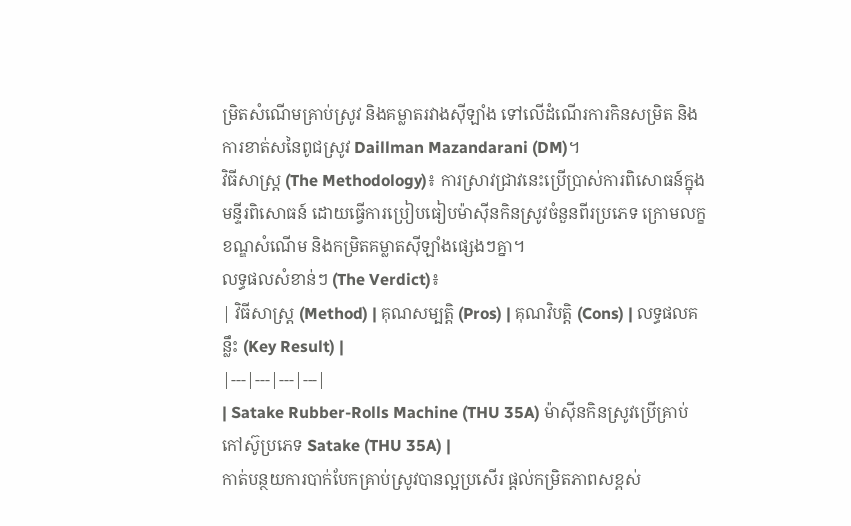ម្រិតសំណើមគ្រាប់ស្រូវ និងគម្លាតរវាងស៊ីឡាំង ទៅលើដំណើរការកិនសម្រិត និងការខាត់សនៃពូជស្រូវ Daillman Mazandarani (DM)។
វិធីសាស្ត្រ (The Methodology)៖ ការស្រាវជ្រាវនេះប្រើប្រាស់ការពិសោធន៍ក្នុងមន្ទីរពិសោធន៍ ដោយធ្វើការប្រៀបធៀបម៉ាស៊ីនកិនស្រូវចំនួនពីរប្រភេទ ក្រោមលក្ខខណ្ឌសំណើម និងកម្រិតគម្លាតស៊ីឡាំងផ្សេងៗគ្នា។
លទ្ធផលសំខាន់ៗ (The Verdict)៖
| វិធីសាស្ត្រ (Method) | គុណសម្បត្តិ (Pros) | គុណវិបត្តិ (Cons) | លទ្ធផលគន្លឹះ (Key Result) |
|---|---|---|---|
| Satake Rubber-Rolls Machine (THU 35A) ម៉ាស៊ីនកិនស្រូវប្រើគ្រាប់កៅស៊ូប្រភេទ Satake (THU 35A) |
កាត់បន្ថយការបាក់បែកគ្រាប់ស្រូវបានល្អប្រសើរ ផ្តល់កម្រិតភាពសខ្ពស់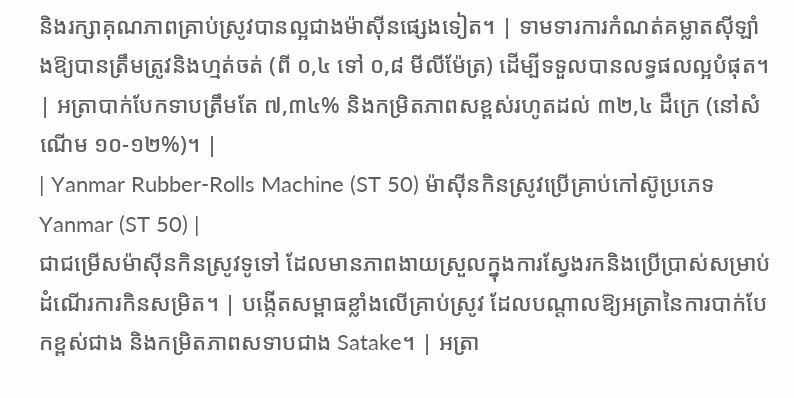និងរក្សាគុណភាពគ្រាប់ស្រូវបានល្អជាងម៉ាស៊ីនផ្សេងទៀត។ | ទាមទារការកំណត់គម្លាតស៊ីឡាំងឱ្យបានត្រឹមត្រូវនិងហ្មត់ចត់ (ពី ០,៤ ទៅ ០,៨ មីលីម៉ែត្រ) ដើម្បីទទួលបានលទ្ធផលល្អបំផុត។ | អត្រាបាក់បែកទាបត្រឹមតែ ៧,៣៤% និងកម្រិតភាពសខ្ពស់រហូតដល់ ៣២,៤ ដឺក្រេ (នៅសំណើម ១០-១២%)។ |
| Yanmar Rubber-Rolls Machine (ST 50) ម៉ាស៊ីនកិនស្រូវប្រើគ្រាប់កៅស៊ូប្រភេទ Yanmar (ST 50) |
ជាជម្រើសម៉ាស៊ីនកិនស្រូវទូទៅ ដែលមានភាពងាយស្រួលក្នុងការស្វែងរកនិងប្រើប្រាស់សម្រាប់ដំណើរការកិនសម្រិត។ | បង្កើតសម្ពាធខ្លាំងលើគ្រាប់ស្រូវ ដែលបណ្តាលឱ្យអត្រានៃការបាក់បែកខ្ពស់ជាង និងកម្រិតភាពសទាបជាង Satake។ | អត្រា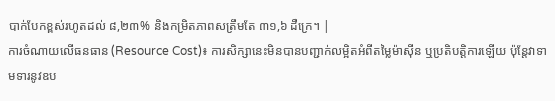បាក់បែកខ្ពស់រហូតដល់ ៨,២៣% និងកម្រិតភាពសត្រឹមតែ ៣១,៦ ដឺក្រេ។ |
ការចំណាយលើធនធាន (Resource Cost)៖ ការសិក្សានេះមិនបានបញ្ជាក់លម្អិតអំពីតម្លៃម៉ាស៊ីន ឬប្រតិបត្តិការឡើយ ប៉ុន្តែវាទាមទារនូវឧប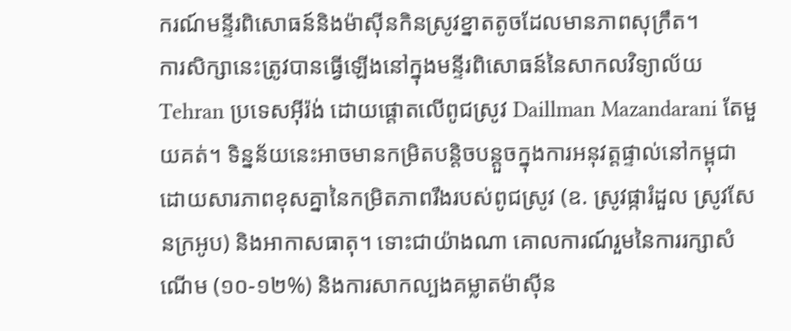ករណ៍មន្ទីរពិសោធន៍និងម៉ាស៊ីនកិនស្រូវខ្នាតតូចដែលមានភាពសុក្រឹត។
ការសិក្សានេះត្រូវបានធ្វើឡើងនៅក្នុងមន្ទីរពិសោធន៍នៃសាកលវិទ្យាល័យ Tehran ប្រទេសអ៊ីរ៉ង់ ដោយផ្តោតលើពូជស្រូវ Daillman Mazandarani តែមួយគត់។ ទិន្នន័យនេះអាចមានកម្រិតបន្តិចបន្តួចក្នុងការអនុវត្តផ្ទាល់នៅកម្ពុជាដោយសារភាពខុសគ្នានៃកម្រិតភាពរឹងរបស់ពូជស្រូវ (ឧ. ស្រូវផ្ការំដួល ស្រូវសែនក្រអូប) និងអាកាសធាតុ។ ទោះជាយ៉ាងណា គោលការណ៍រួមនៃការរក្សាសំណើម (១០-១២%) និងការសាកល្បងគម្លាតម៉ាស៊ីន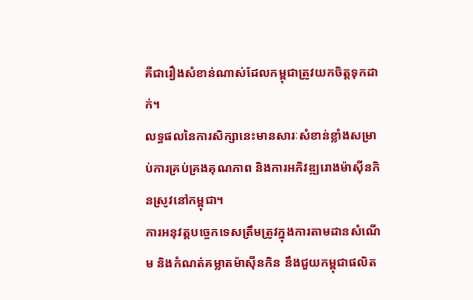គឺជារឿងសំខាន់ណាស់ដែលកម្ពុជាត្រូវយកចិត្តទុកដាក់។
លទ្ធផលនៃការសិក្សានេះមានសារៈសំខាន់ខ្លាំងសម្រាប់ការគ្រប់គ្រងគុណភាព និងការអភិវឌ្ឍរោងម៉ាស៊ីនកិនស្រូវនៅកម្ពុជា។
ការអនុវត្តបច្ចេកទេសត្រឹមត្រូវក្នុងការតាមដានសំណើម និងកំណត់គម្លាតម៉ាស៊ីនកិន នឹងជួយកម្ពុជាផលិត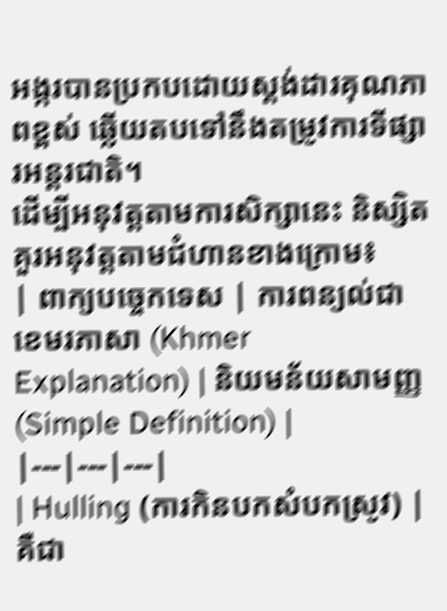អង្ករបានប្រកបដោយស្តង់ដារគុណភាពខ្ពស់ ឆ្លើយតបទៅនឹងតម្រូវការទីផ្សារអន្តរជាតិ។
ដើម្បីអនុវត្តតាមការសិក្សានេះ និស្សិតគួរអនុវត្តតាមជំហានខាងក្រោម៖
| ពាក្យបច្ចេកទេស | ការពន្យល់ជាខេមរភាសា (Khmer Explanation) | និយមន័យសាមញ្ញ (Simple Definition) |
|---|---|---|
| Hulling (ការកិនបកសំបកស្រូវ) | គឺជា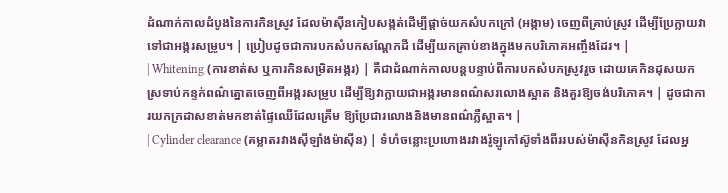ដំណាក់កាលដំបូងនៃការកិនស្រូវ ដែលម៉ាស៊ីនកៀបសង្កត់ដើម្បីផ្តាច់យកសំបកក្រៅ (អង្កាម) ចេញពីគ្រាប់ស្រូវ ដើម្បីប្រែក្លាយវាទៅជាអង្ករសម្រូប។ | ប្រៀបដូចជាការបកសំបកសណ្តែកដី ដើម្បីយកគ្រាប់ខាងក្នុងមកបរិភោគអញ្ចឹងដែរ។ |
| Whitening (ការខាត់ស ឬការកិនសម្រិតអង្ករ) | គឺជាដំណាក់កាលបន្តបន្ទាប់ពីការបកសំបកស្រូវរួច ដោយគេកិនដុសយកស្រទាប់កន្ទក់ពណ៌ត្នោតចេញពីអង្ករសម្រូប ដើម្បីឱ្យវាក្លាយជាអង្ករមានពណ៌សរលោងស្អាត និងគួរឱ្យចង់បរិភោគ។ | ដូចជាការយកក្រដាសខាត់មកខាត់ផ្ទៃឈើដែលគ្រើម ឱ្យប្រែជារលោងនិងមានពណ៌ភ្លឺស្អាត។ |
| Cylinder clearance (គម្លាតរវាងស៊ីឡាំងម៉ាស៊ីន) | ទំហំចន្លោះប្រហោងរវាងរ៉ូឡូកៅស៊ូទាំងពីររបស់ម៉ាស៊ីនកិនស្រូវ ដែលអ្ន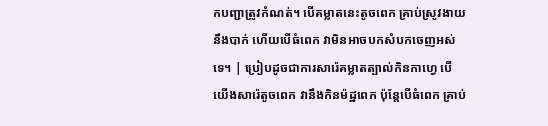កបញ្ជាត្រូវកំណត់។ បើគម្លាតនេះតូចពេក គ្រាប់ស្រូវងាយនឹងបាក់ ហើយបើធំពេក វាមិនអាចបកសំបកចេញអស់ទេ។ | ប្រៀបដូចជាការសារ៉េគម្លាតត្បាល់កិនកាហ្វេ បើយើងសារ៉េតូចពេក វានឹងកិនម៉ដ្ឋពេក ប៉ុន្តែបើធំពេក គ្រាប់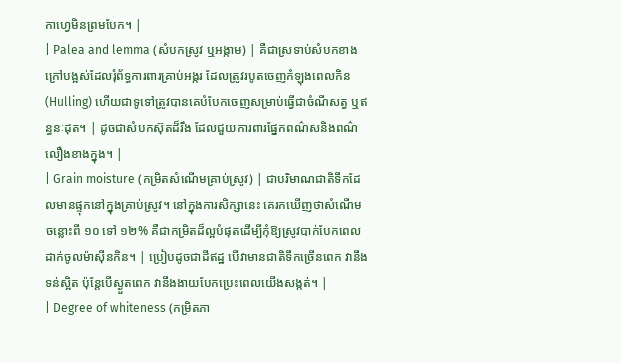កាហ្វេមិនព្រមបែក។ |
| Palea and lemma (សំបកស្រូវ ឬអង្កាម) | គឺជាស្រទាប់សំបកខាងក្រៅបង្អស់ដែលរុំព័ទ្ធការពារគ្រាប់អង្ករ ដែលត្រូវរបូតចេញកំឡុងពេលកិន (Hulling) ហើយជាទូទៅត្រូវបានគេបំបែកចេញសម្រាប់ធ្វើជាចំណីសត្វ ឬឥន្ធនៈដុត។ | ដូចជាសំបកស៊ុតដ៏រឹង ដែលជួយការពារផ្នែកពណ៌សនិងពណ៌លឿងខាងក្នុង។ |
| Grain moisture (កម្រិតសំណើមគ្រាប់ស្រូវ) | ជាបរិមាណជាតិទឹកដែលមានផ្ទុកនៅក្នុងគ្រាប់ស្រូវ។ នៅក្នុងការសិក្សានេះ គេរកឃើញថាសំណើមចន្លោះពី ១០ ទៅ ១២% គឺជាកម្រិតដ៏ល្អបំផុតដើម្បីកុំឱ្យស្រូវបាក់បែកពេលដាក់ចូលម៉ាស៊ីនកិន។ | ប្រៀបដូចជាដីឥដ្ឋ បើវាមានជាតិទឹកច្រើនពេក វានឹងទន់ស្អិត ប៉ុន្តែបើស្ងួតពេក វានឹងងាយបែកប្រេះពេលយើងសង្កត់។ |
| Degree of whiteness (កម្រិតភា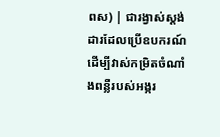ពស) | ជារង្វាស់ស្តង់ដារដែលប្រើឧបករណ៍ដើម្បីវាស់កម្រិតចំណាំងពន្លឺរបស់អង្ករ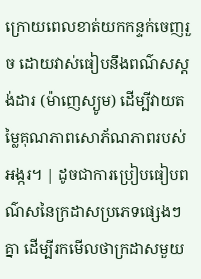ក្រោយពេលខាត់យកកន្ទក់ចេញរួច ដោយវាស់ធៀបនឹងពណ៌សស្តង់ដារ (ម៉ាញេស្យូម) ដើម្បីវាយតម្លៃគុណភាពសោភ័ណភាពរបស់អង្ករ។ | ដូចជាការប្រៀបធៀបពណ៌សនៃក្រដាសប្រភេទផ្សេងៗគ្នា ដើម្បីរកមើលថាក្រដាសមួយ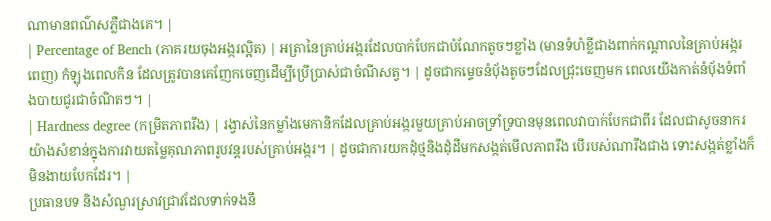ណាមានពណ៌សភ្លឺជាងគេ។ |
| Percentage of Bench (ភាគរយចុងអង្ករល្អិត) | អត្រានៃគ្រាប់អង្ករដែលបាក់បែកជាបំណែកតូចៗខ្លាំង (មានទំហំខ្លីជាងពាក់កណ្តាលនៃគ្រាប់អង្ករពេញ) កំឡុងពេលកិន ដែលត្រូវបានគេញែកចេញដើម្បីប្រើប្រាស់ជាចំណីសត្វ។ | ដូចជាកម្ទេចនំប៉័ងតូចៗដែលជ្រុះចេញមក ពេលយើងកាត់នំប៉័ងទំពាំងបាយជូរជាចំណិតៗ។ |
| Hardness degree (កម្រិតភាពរឹង) | រង្វាស់នៃកម្លាំងមេកានិកដែលគ្រាប់អង្ករមួយគ្រាប់អាចទ្រាំទ្របានមុនពេលវាបាក់បែកជាពីរ ដែលជាសូចនាករយ៉ាងសំខាន់ក្នុងការវាយតម្លៃគុណភាពរូបវន្តរបស់គ្រាប់អង្ករ។ | ដូចជាការយកដុំថ្មនិងដុំដីមកសង្កត់មើលភាពរឹង បើរបស់ណារឹងជាង ទោះសង្កត់ខ្លាំងក៏មិនងាយបែកដែរ។ |
ប្រធានបទ និងសំណួរស្រាវជ្រាវដែលទាក់ទងនឹ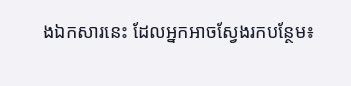ងឯកសារនេះ ដែលអ្នកអាចស្វែងរកបន្ថែម៖